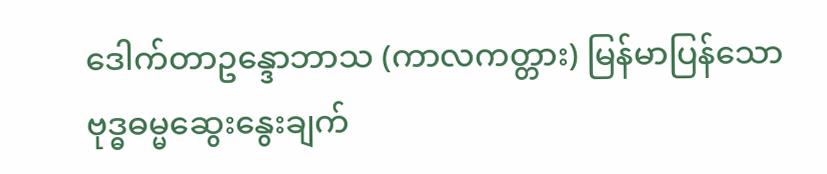ဒေါက်တာဥန္ဒောဘာသ (ကာလကတ္တား) မြန်မာပြန်သော ဗုဒ္ဓဓမ္မဆွေးနွေးချက်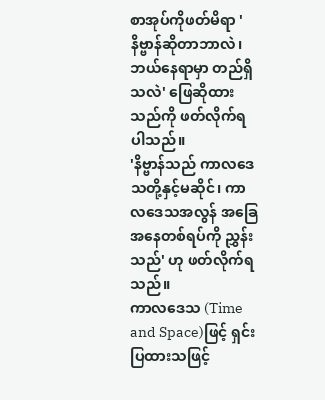စာအုပ်ကိုဖတ်မိရာ 'နိဗ္ဗာန်ဆိုတာဘာလဲ၊ ဘယ်နေရာမှာ တည်ရှိသလဲ' ဖြေဆိုထားသည်ကို ဖတ်လိုက်ရပါသည်။
'နိဗ္ဗာန်သည် ကာလဒေသတို့နှင့်မဆိုင်၊ ကာလဒေသအလွန် အခြေအနေတစ်ရပ်ကို ညွှန်းသည်' ဟု ဖတ်လိုက်ရသည်။
ကာလဒေသ (Time and Space)ဖြင့် ရှင်းပြထားသဖြင့်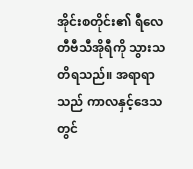အိုင်းစတိုင်း၏ ရီလေတီဗီသီအိုရီကို သွားသတိရသည်။ အရာရာသည် ကာလနှင့်ဒေသတွင်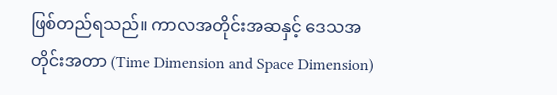ဖြစ်တည်ရသည်။ ကာလအတိုင်းအဆနှင့် ဒေသအတိုင်းအတာ (Time Dimension and Space Dimension)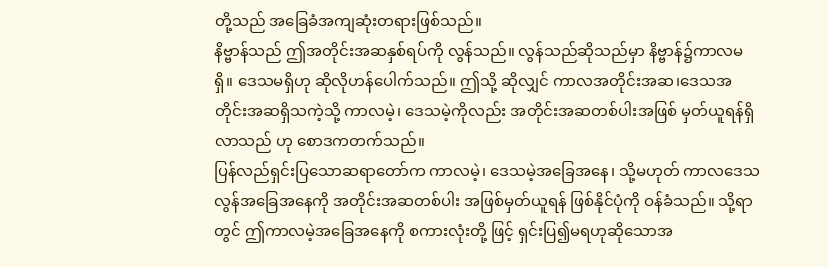တို့သည် အခြေခံအကျဆုံးတရားဖြစ်သည်။
နိဗ္ဗာန်သည် ဤအတိုင်းအဆနှစ်ရပ်ကို လွန်သည်။ လွန်သည်ဆိုသည်မှာ နိဗ္ဗာန်၌ကာလမရှိ။ ဒေသမရှိဟု ဆိုလိုဟန်ပေါက်သည်။ ဤသို့ ဆိုလျှင် ကာလအတိုင်းအဆ၊ဒေသအတိုင်းအဆရှိသကဲ့သို့ ကာလမဲ့၊ ဒေသမဲ့ကိုလည်း အတိုင်းအဆတစ်ပါးအဖြစ် မှတ်ယူရန်ရှိလာသည် ဟု စောဒကတက်သည်။
ပြန်လည်ရှင်းပြသောဆရာတော်က ကာလမဲ့၊ ဒေသမဲ့အခြေအနေ၊ သို့မဟုတ် ကာလဒေသလွန်အခြေအနေကို အတိုင်းအဆတစ်ပါး အဖြစ်မှတ်ယူရန် ဖြစ်နိုင်ပုံကို ဝန်ခံသည်။ သို့ရာတွင် ဤကာလမဲ့အခြေအနေကို စကားလုံးတို့ ဖြင့် ရှင်းပြ၍မရဟုဆိုသောအ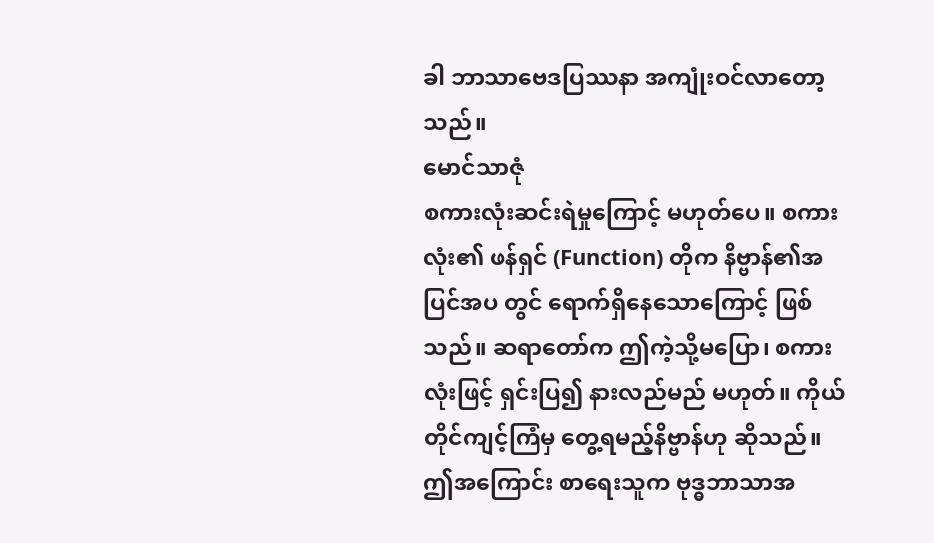ခါ ဘာသာဗေဒပြဿနာ အကျုံးဝင်လာတော့သည်။
မောင်သာဇုံ
စကားလုံးဆင်းရဲမှုကြောင့် မဟုတ်ပေ။ စကား လုံး၏ ဖန်ရှင် (Function) တိုက နိဗ္ဗာန်၏အပြင်အပ တွင် ရောက်ရှိနေသောကြောင့် ဖြစ်သည်။ ဆရာတော်က ဤကဲ့သို့မပြော၊ စကားလုံးဖြင့် ရှင်းပြ၍ နားလည်မည် မဟုတ်။ ကိုယ်တိုင်ကျင့်ကြံမှ တွေ့ရမည့်နိဗ္ဗာန်ဟု ဆိုသည်။
ဤအကြောင်း စာရေးသူက ဗုဒ္ဓဘာသာအ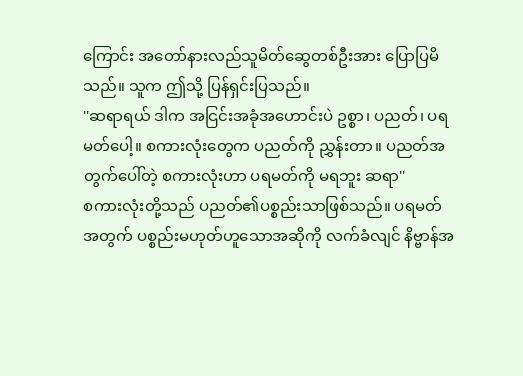ကြောင်း အတော်နားလည်သူမိတ်ဆွေတစ်ဦးအား ပြောပြမိသည်။ သူက ဤသို့ ပြန်ရှင်းပြသည်။
''ဆရာရယ် ဒါက အငြင်းအခုံအဟောင်းပဲ ဥစ္စာ၊ ပညတ်၊ ပရမတ်ပေါ့။ စကားလုံးတွေက ပညတ်ကို ညွှန်းတာ။ ပညတ်အတွက်ပေါ်တဲ့ စကားလုံးဟာ ပရမတ်ကို မရဘူး ဆရာ''
စကားလုံးတို့သည် ပညတ်၏ပစ္စည်းသာဖြစ်သည်။ ပရမတ်အတွက် ပစ္စည်းမဟုတ်ဟူသောအဆိုကို လက်ခံလျင် နိဗ္ဗာန်အ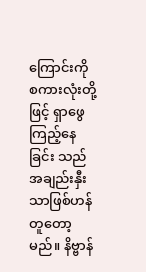ကြောင်းကို စကားလုံးတို့ဖြင့် ရှာဖွေကြည့်နေခြင်း သည် အချည်းနှီးသာဖြစ်ဟန်တူတော့မည်။ နိဗ္ဗာန်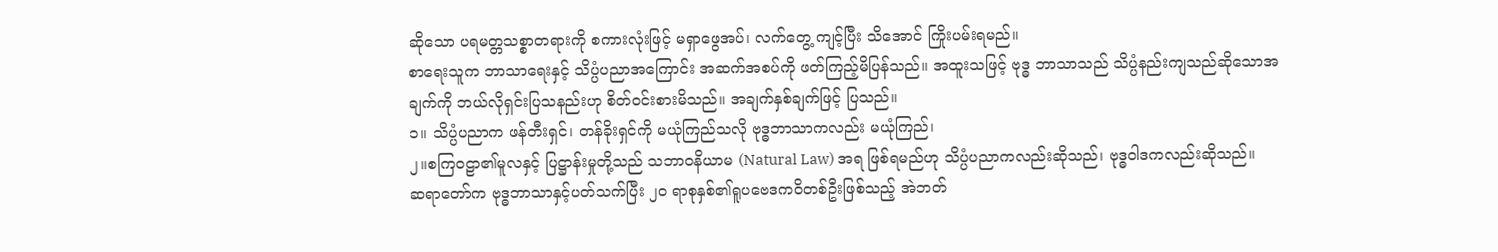ဆိုသော ပရမတ္တသစ္စာတရားကို စကားလုံးဖြင့် မရှာဖွေအပ်၊ လက်တွေ့ ကျင့်ပြီး သိအောင် ကြိုးပမ်းရမည်။
စာရေးသူက ဘာသာရေးနှင့် သိပ္ပံပညာအကြောင်း အဆက်အစပ်ကို ဖတ်ကြည့်မိပြန်သည်။ အထူးသဖြင့် ဗုဒ္ဓ ဘာသာသည် သိပ္ပံနည်းကျသည်ဆိုသောအချက်ကို ဘယ်လိုရှင်းပြသနည်းဟု စိတ်ဝင်းစားမိသည်။ အချက်နှစ်ချက်ဖြင့် ပြသည်။
၁။ သိပ္ပံပညာက ဖန်တီးရှင်၊ တန်ခိုးရှင်ကို မယုံကြည်သလို ဗုဒ္ဓဘာသာကလည်း မယုံကြည်၊
၂။စကြဝဠာ၏မူလနှင့် ပြဋ္ဌာန်းမှုတို့သည် သဘာဝနိယာမ (Natural Law) အရ ဖြစ်ရမည်ဟု သိပ္ပံပညာကလည်းဆိုသည်၊ ဗုဒ္ဓဝါဒကလည်းဆိုသည်။
ဆရာတော်က ဗုဒ္ဓဘာသာနှင့်ပတ်သက်ပြီး ၂၀ ရာစုနှစ်၏ရူပဗေဒကဝိတစ်ဦးဖြစ်သည့် အဲဘတ်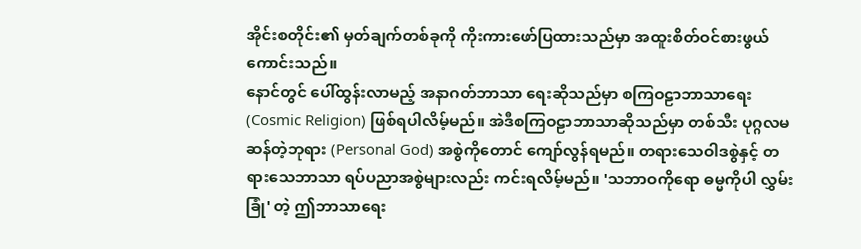အိုင်းစတိုင်း၏ မှတ်ချက်တစ်ခုကို ကိုးကားဖော်ပြထားသည်မှာ အထူးစိတ်ဝင်စားဖွယ်ကောင်းသည်။
နောင်တွင် ပေါ်ထွန်းလာမည့် အနာဂတ်ဘာသာ ရေးဆိုသည်မှာ စကြဝဠာဘာသာရေး (Cosmic Religion) ဖြစ်ရပါလိမ့်မည်။ အဲဒီစကြဝဠာဘာသာဆိုသည်မှာ တစ်သီး ပုဂ္ဂလမဆန်တဲ့ဘုရား (Personal God) အစွဲကိုတောင် ကျော်လွန်ရမည်။ တရားသေဝါဒစွဲနှင့် တရားသေဘာသာ ရပ်ပညာအစွဲများလည်း ကင်းရလိမ့်မည်။ 'သဘာဝကိုရော ဓမ္မကိုပါ လွှမ်းခြုံ' တဲ့ ဤဘာသာရေး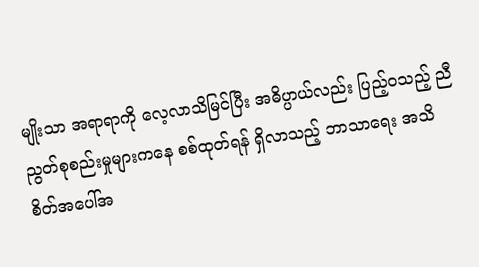မျိုးသာ အရာရာကို လေ့လာသိမြင်ပြီး အဓိပ္ပာယ်လည်း ပြည့်ဝသည့် ညီညွတ်စုစည်းမှုများကနေ စစ်ထုတ်ရန် ရှိလာသည့် ဘာသာရေး အသိစိတ်အပေါ်အ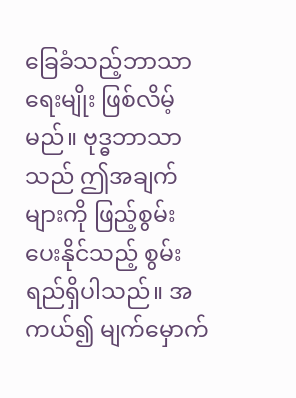ခြေခံသည့်ဘာသာရေးမျိုး ဖြစ်လိမ့်မည်။ ဗုဒ္ဓဘာသာသည် ဤအချက်များကို ဖြည့်စွမ်းပေးနိုင်သည့် စွမ်းရည်ရှိပါသည်။ အကယ်၍ မျက်မှောက်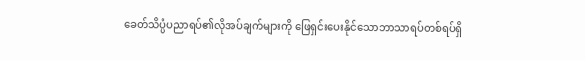ခေတ်သိပ္ပံပညာရပ်၏လိုအပ်ချက်များကို ဖြေရှင်းပေးနိုင်သောဘာသာရပ်တစ်ရပ်ရှိ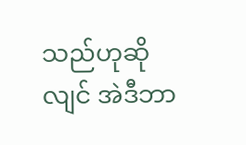သည်ဟုဆိုလျင် အဲဒီဘာ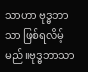သာဟာ ဗုဒ္ဓဘာသာ ဖြစ်ရလိမ့်မည်။ဗုဒ္ဓဘာသာ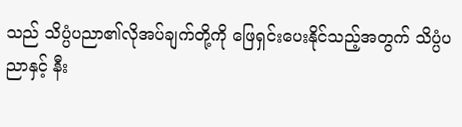သည် သိပ္ပံပညာ၏လိုအပ်ချက်တို့ကို ဖြေရှင်းပေးနိုင်သည့်အတွက် သိပ္ပံပညာနှင့် နီး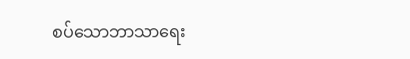စပ်သောဘာသာရေး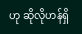ဟု ဆိုလိုဟန်ရှိ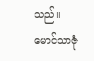သည်။
မောင်သာဇုံ